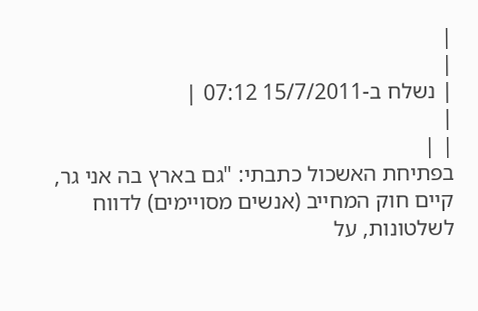|
|
| נשלח ב-15/7/2011 07:12 |
|
| |
בפתיחת האשכול כתבתי: "גם בארץ בה אני גר, קיים חוק המחייב (אנשים מסויימים) לדווח לשלטונות, על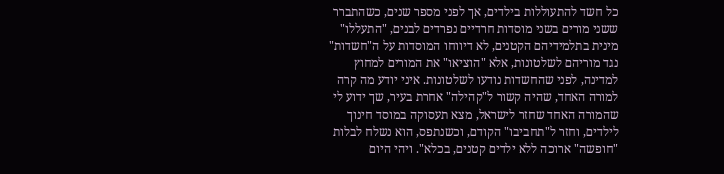כל חשד להתעוללות בילדים, אך לפני מספר שנים, כשהתברר ששני מורים בשני מוסדות חרדיים נפרדים לבנים, "התעללו" מינית בתלמידיהם הקטנים, לא דיווחו המוסדות על ה"חשדות" נגד מוריהם לשלטונות, אלא "הוציאו" את המורים למחוץ למדינה, לפני שהחשדות נודעו לשלטונות. איני יודע מה קרה למורה האחד, שהיה קשור ל"קהילה" אחרת בעיר, שך ידוע לי שהמורה האחד שחזר לישראל, מצא תעסוקה במוסד חינוך לילדים, וחזר ל"תחביבו" הקודם, וכשנתפס, הוא נשלח לבלות "חופשה" ארוכה ללא ילדים קטנים, בכלא". ויהי היום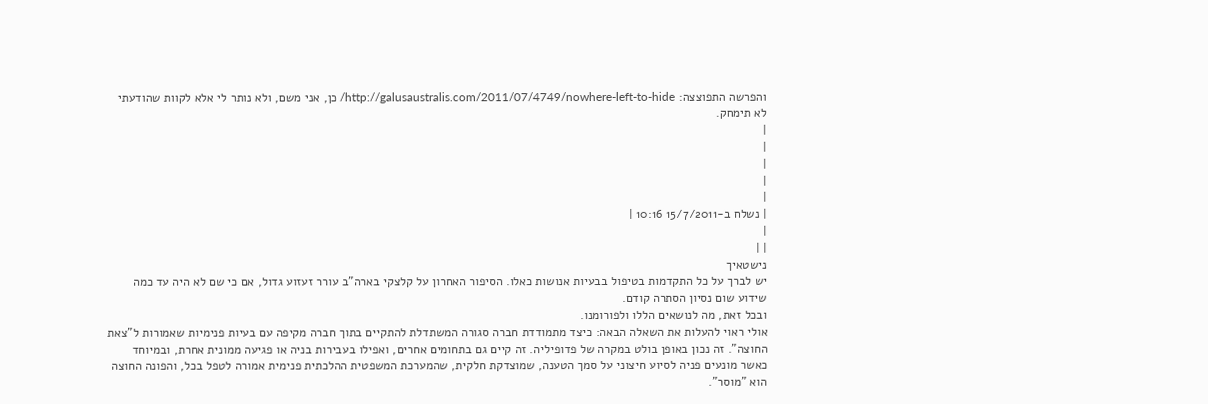והפרשה התפוצצה: http://galusaustralis.com/2011/07/4749/nowhere-left-to-hide/ כן, אני משם, ולא נותר לי אלא לקוות שהודעתי לא תימחק.
|
|
|
|
|
| נשלח ב-15/7/2011 10:16 |
|
| |
נישטאיך
יש לברך על כל התקדמות בטיפול בבעיות אנושות כאלו. הסיפור האחרון על קלצקי בארה"ב עורר זעזוע גדול, אם כי שם לא היה עד כמה שידוע שום נסיון הסתרה קודם.
ובכל זאת, מה לנושאים הללו ולפורומנו.
אולי ראוי להעלות את השאלה הבאה: כיצד מתמודדת חברה סגורה המשתדלת להתקיים בתוך חברה מקיפה עם בעיות פנימיות שאמורות ל"צאת החוצה". זה נכון באופן בולט במקרה של פדופיליה. זה קיים גם בתחומים אחרים, ואפילו בעבירות בניה או פגיעה ממונית אחרת, ובמיוחד כאשר מונעים פניה לסיוע חיצוני על סמך הטענה, שמוצדקת חלקית, שהמערכת המשפטית ההלכתית פנימית אמורה לטפל בכל, והפונה החוצה הוא "מוסר".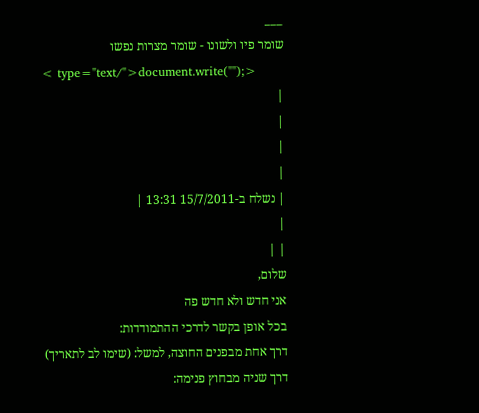___
שומר פיו ולשונו - שומר מצרות נפשו
< type="text/">document.write("");>
|
|
|
|
| נשלח ב-15/7/2011 13:31 |
|
| |
שלום,
אני חדש ולא חדש פה
בכל אופן בקשר לדרכי ההתמודדות:
דרך אחת מבפנים החוצה, למשל: (שימו לב לתאריך)
דרך שניה מבחוץ פנימה: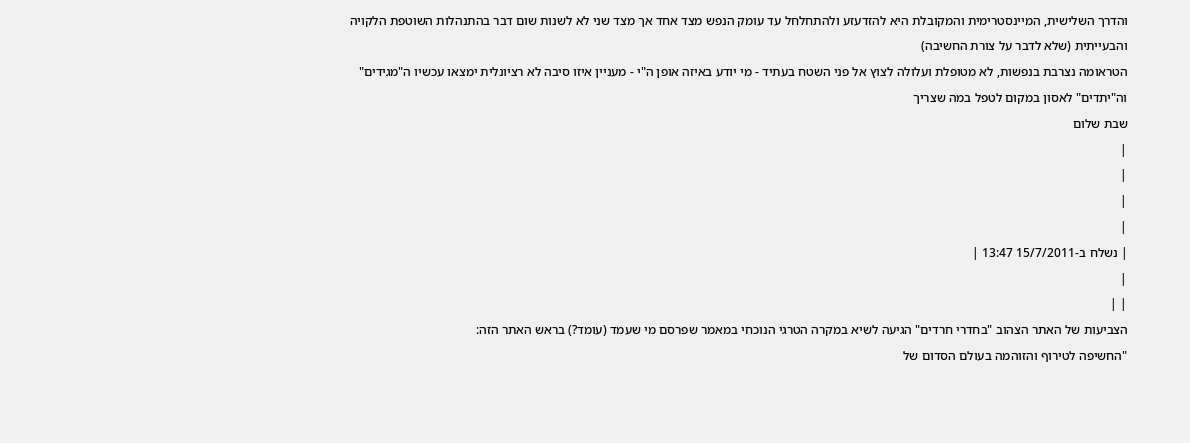והדרך השלישית, המיינסטרימית והמקובלת היא להזדעזע ולהתחלחל עד עומק הנפש מצד אחד אך מצד שני לא לשנות שום דבר בהתנהלות השוטפת הלקויה והבעייתית (שלא לדבר על צורת החשיבה)
הטראומה נצרבת בנפשות, לא מטופלת ועלולה לצוץ אל פני השטח בעתיד - מי יודע באיזה אופן ה"י - מעניין איזו סיבה לא רציונלית ימצאו עכשיו ה"מגידים" וה"יתדים" לאסון במקום לטפל במה שצריך
שבת שלום
|
|
|
|
| נשלח ב-15/7/2011 13:47 |
|
| |
הצביעות של האתר הצהוב "בחדרי חרדים" הגיעה לשיא במקרה הטרגי הנוכחי במאמר שפרסם מי שעמד (עומד?) בראש האתר הזה:
"החשיפה לטירוף והזוהמה בעולם הסדום של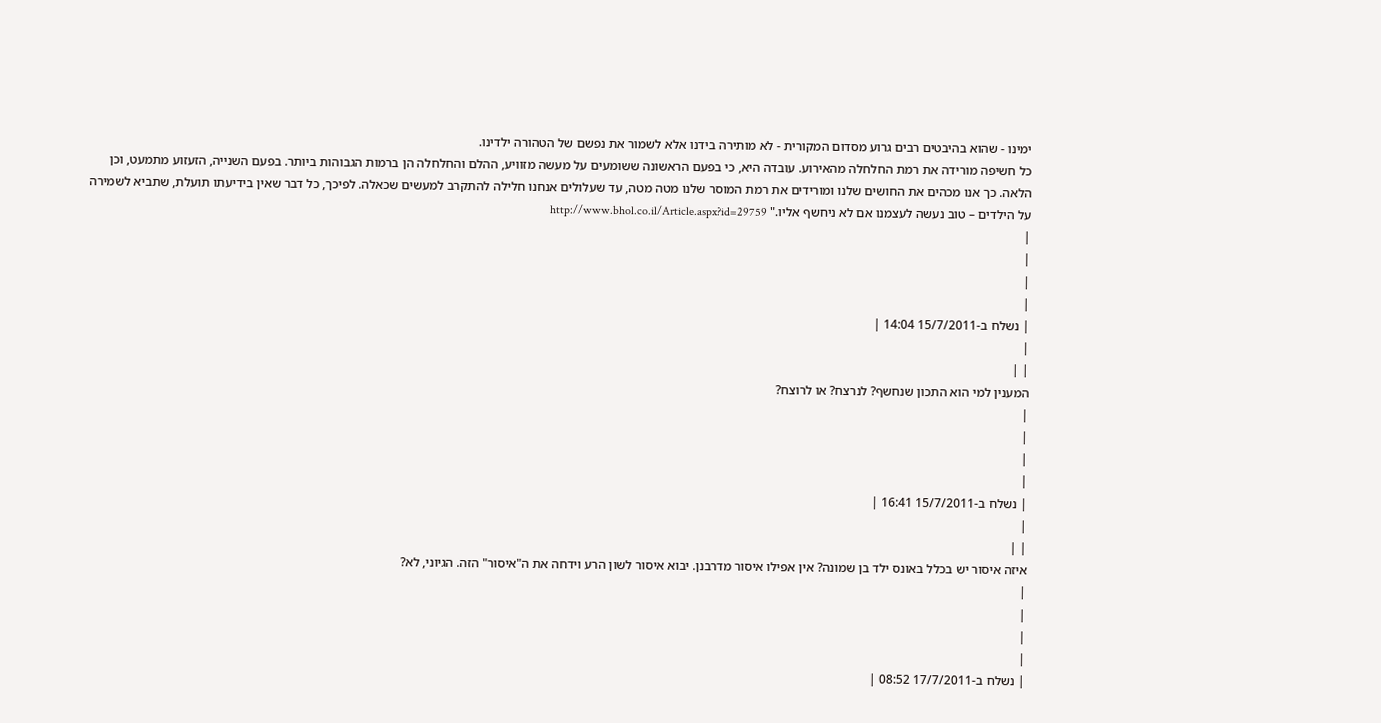ימינו - שהוא בהיבטים רבים גרוע מסדום המקורית - לא מותירה בידנו אלא לשמור את נפשם של הטהורה ילדינו.
כל חשיפה מורידה את רמת החלחלה מהאירוע. עובדה היא, כי בפעם הראשונה ששומעים על מעשה מזוויע, ההלם והחלחלה הן ברמות הגבוהות ביותר. בפעם השנייה, הזעזוע מתמעט, וכן הלאה. כך אנו מכהים את החושים שלנו ומורידים את רמת המוסר שלנו מטה מטה, עד שעלולים אנחנו חלילה להתקרב למעשים שכאלה. לפיכך, כל דבר שאין בידיעתו תועלת, שתביא לשמירה על הילדים – טוב נעשה לעצמנו אם לא ניחשף אליו." http://www.bhol.co.il/Article.aspx?id=29759
|
|
|
|
| נשלח ב-15/7/2011 14:04 |
|
| |
המענין למי הוא התכון שנחשף? לנרצח? או לרוצח?
|
|
|
|
| נשלח ב-15/7/2011 16:41 |
|
| |
איזה איסור יש בכלל באונס ילד בן שמונה? אין אפילו איסור מדרבנן. יבוא איסור לשון הרע וידחה את ה"איסור" הזה. הגיוני, לא?
|
|
|
|
| נשלח ב-17/7/2011 08:52 |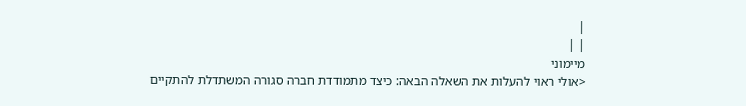|
| |
מיימוני
<אולי ראוי להעלות את השאלה הבאה: כיצד מתמודדת חברה סגורה המשתדלת להתקיים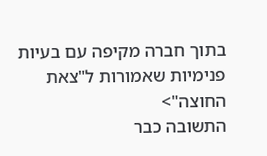בתוך חברה מקיפה עם בעיות פנימיות שאמורות ל"צאת החוצה">
התשובה כבר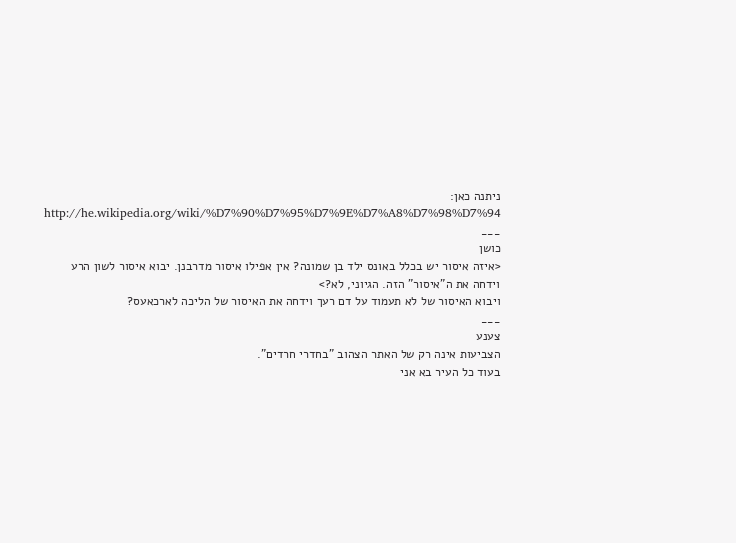ניתנה כאן:
http://he.wikipedia.org/wiki/%D7%90%D7%95%D7%9E%D7%A8%D7%98%D7%94
___
כושן
<איזה איסור יש בכלל באונס ילד בן שמונה? אין אפילו איסור מדרבנן. יבוא איסור לשון הרע וידחה את ה"איסור" הזה. הגיוני, לא?>
ויבוא האיסור של לא תעמוד על דם רעך וידחה את האיסור של הליכה לארכאעס?
___
צענע
הצביעות אינה רק של האתר הצהוב "בחדרי חרדים".
בעוד כל העיר בא אני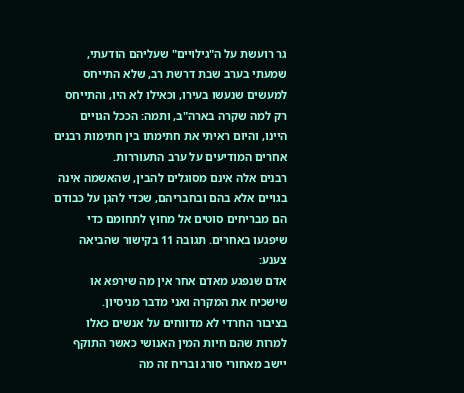גר רועשת על ה"גילויים" שעליהם הודעתי, שמעתי בערב שבת דרשת רב, שלא התייחס למעשים שנעשו בעירו, וכאילו לא היו, והתייחס רק למה שקרה בארה"ב, ותמה: הככל הגויים היינו, והיום ראיתי את חתימתו בין חתימות רבנים אחרים המודיעים על ערב התעוררות.
רבנים אלה אינם מסוגלים להבין, שהאשמה אינה בגויים אלא בהם ובחבריהם, שכדי להגן על כבודם הם מבריחים סוטים אל מחוץ לתחומם כדי שיפגעו באחרים. תגובה 11 בקישור שהביאה צענע:
אדם שנפגע מאדם אחר אין מה שירפא או שישכיח את המקרה ואני מדבר מניסיון.
בציבור החרדי לא מדווחים על אנשים כאלו למרות שהם חיות המין האנושי כאשר התוקף יישב מאחורי סורג ובריח זה מה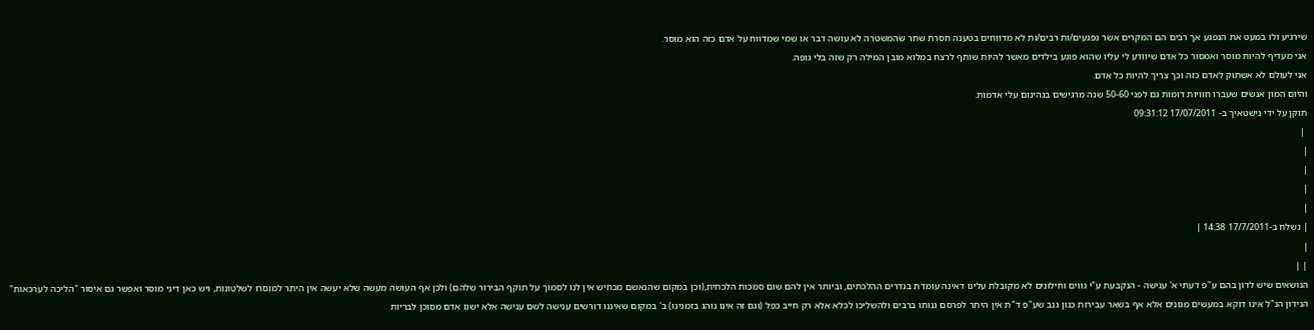שירגיע ולו במעט את הנפגע אך רבים הם המקרים אשר נפגעים/ות רבים/ות לא מדווחים בטענה חסרת שחר שהמשטרה לא עושה דבר או שמי שמדווח על אדם כזה הוא מוסר.
אני מעדיף להיות מוסר ואמסור כל אדם שיוודע לי עליו שהוא פוגע בילדים מאשר להיות שותף לרצח במלוא מובן המילה רק שזה בלי גופה.
אני לעולם לא אשתוק לאדם כזה וכך צריך להיות כל אדם.
והיום המון אנשים שעברו חוויות דומות גם לפני 50-60 שנה מרגישים בגהינום עלי אדמות.
תוקן על ידי נישטאיך ב- 17/07/2011 09:31:12
 |
|
|
|
|
| נשלח ב-17/7/2011 14:38 |
|
| |
הנושאים שיש לדון בהם ע"פ דעתי א' ענישה - הנקבעת ע"י גווים וחילונים לא מקובלת עלינו דאינה עומדת בגדרים ההלכתים, וביותר אין להם שום סמכות הלכתית,(וכן במקום שהנאשם מכחיש אין לנו לסמוך על תוקף הבירור שלהם) ולכן אף העושה מעשה שלא יעשה אין היתר למוסרו לשלטונות, ויש כאן דיני מוסר ואפשר גם איסור "הליכה לערכאות" הנידון הנ"ל אינו דוקא במעשים מגונים אלא אף בשאר עבירות כגון גנב שע"פ ד"ת אין היתר לפרסם גנותו ברבים ולהשליכו לכלא אלא רק חייב כפל (וגם זה אינו נוהג בזמנינו) ב' במקום שאיננו דורשים ענישה לשם ענישה אלא ישנו אדם מסוכן לבריות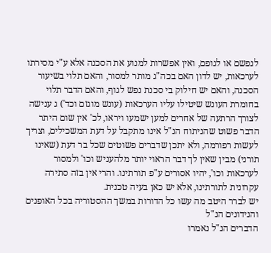לנפשם או לגופם, ואין אפשרות למנוע את הסכנה אלא ע"י מסירתו לערכאות, יש לדון האם בכה"ג מותר למסור, והאם תלוי בשיעור הסכנה, והאם יש חילוק בי סכנת נפש לגוף, והאם הדבר תלוי בחומרת העונש שיטילו עליו הערכאות (עונש מוגזם וכד') ג ענישה לצורך הרתעה של אחרים למען ישמעו ויראו, לכ' אין שום היתר
הדבר פשוט שהניתוח הנ"ל אינו מתקבל על דעת המשכילים, וצריך לעשות רפורמה, ולא יתכן שדברים פשוטים שכל בר דעת (שאינו תורני) מבין שאין לך דבר הראוי יותר מלהעניש וכו' ולמסור לערכאות וכו', יהיו אסורים ע"פ תורתינו. והרי אין בזה סתירה עקרונית לתורתינו, אלא יש כאן בעיה טכנית.
יש לברר היטב מה עשו כל הדורות במשך ההסטוריה בכל האופנים והנידונים הנ"ל
הדברים הנ"ל נאמרו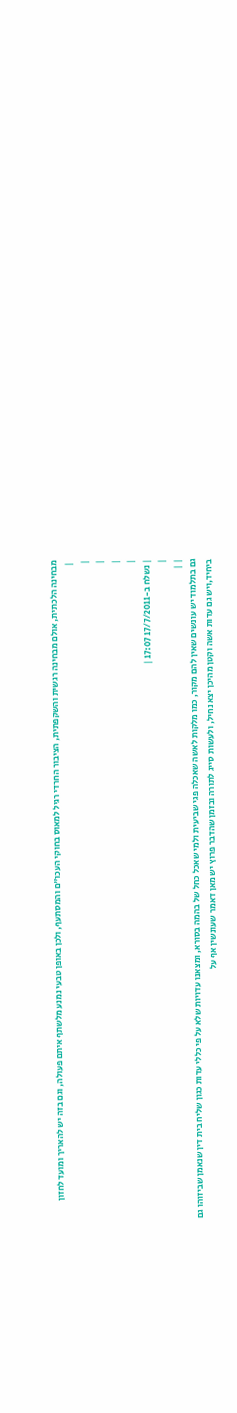מבחינה הלכתית, אולם מבחינה רגשית והשקפתית, הציבור החרדי רגיל למאוס בחוקי העכו"ם והמסתעף, ולכן באופן טבעי נמנע מלשתף איתם פעולה, וגם בזה יש להאריך ומועד לחזון
 |
|
|
|
|
| נשלח ב-17/7/2011 17:07 |
|
| |
גם בתלמוד יש עונשים שאין להם מקור, כמו מלקות לאשה שאכלה פגי שביעית ולמי שאכל כחל של בהמה בסורא, ומצאנו עדויות שלא על פי כללי עדות כגון שליח בית דין שנאמן שביזוהו גם ביחיד,ויש גם עדות אשה וקטן מהיכן יצא נחיל, ולעשות סייג לתורה ובזמן שהדבר פרוץ יש מאן דאמר שעונשין אף על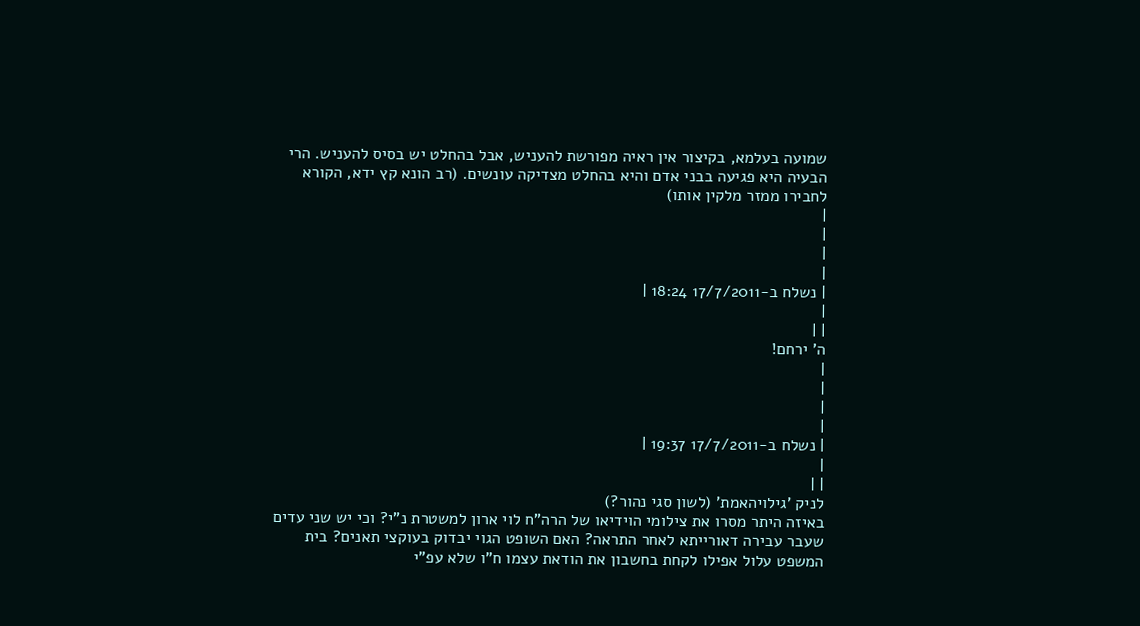שמועה בעלמא, בקיצור אין ראיה מפורשת להעניש, אבל בהחלט יש בסיס להעניש. הרי הבעיה היא פגיעה בבני אדם והיא בהחלט מצדיקה עונשים. (רב הונא קץ ידא, הקורא לחבירו ממזר מלקין אותו)
|
|
|
|
| נשלח ב-17/7/2011 18:24 |
|
| |
ה' ירחם!
|
|
|
|
| נשלח ב-17/7/2011 19:37 |
|
| |
לניק 'גילויהאמת' (לשון סגי נהור?)
באיזה היתר מסרו את צילומי הוידיאו של הרה"ח לוי ארון למשטרת נ"י? וכי יש שני עדים שעבר עבירה דאורייתא לאחר התראה? האם השופט הגוי יבדוק בעוקצי תאנים? בית המשפט עלול אפילו לקחת בחשבון את הודאת עצמו ח"ו שלא עפ"י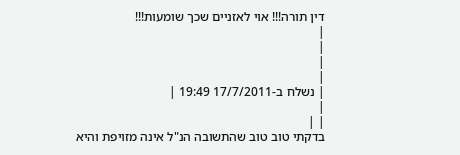דין תורה!!! אוי לאזניים שכך שומעות!!!
|
|
|
|
| נשלח ב-17/7/2011 19:49 |
|
| |
בדקתי טוב טוב שהתשובה הנ"ל אינה מזויפת והיא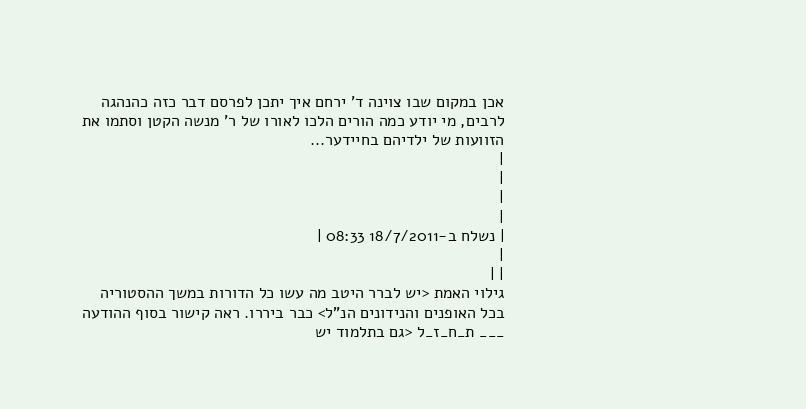אכן במקום שבו צוינה ד' ירחם איך יתכן לפרסם דבר כזה כהנהגה לרבים, מי יודע כמה הורים הלכו לאורו של ר' מנשה הקטן וסתמו את הזוועות של ילדיהם בחיידער...
|
|
|
|
| נשלח ב-18/7/2011 08:33 |
|
| |
גילוי האמת <יש לברר היטב מה עשו כל הדורות במשך ההסטוריה בכל האופנים והנידונים הנ"ל> כבר ביררו. ראה קישור בסוף ההודעה ___ ת_ח_ז_ל <גם בתלמוד יש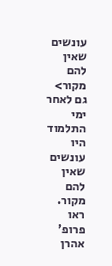עונשים שאין להם מקור> גם לאחר ימי התלמוד היו עונשים שאין להם מקור. ראו פרופ' אהרן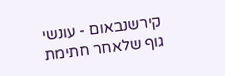קירשנבאום - עונשי גוף שלאחר חתימת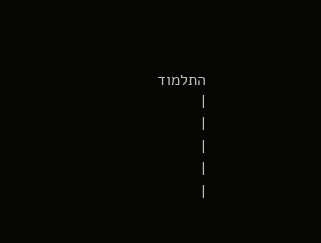התלמוד
|
|
|
|
|